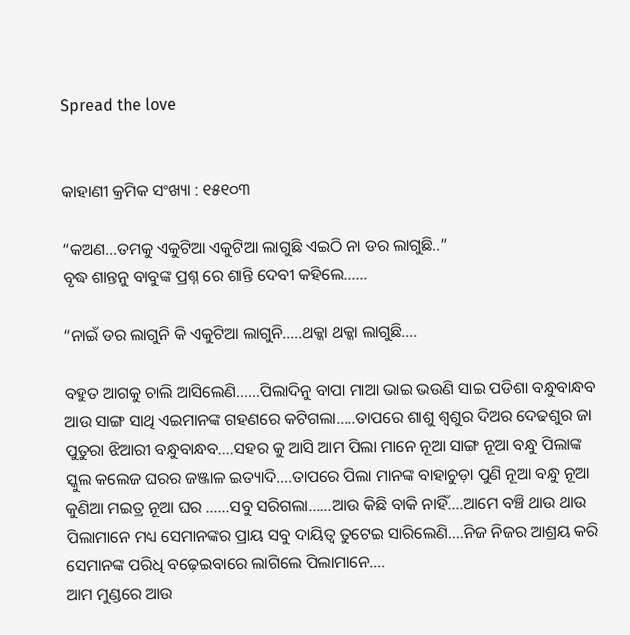Spread the love


କାହାଣୀ କ୍ରମିକ ସଂଖ୍ୟା : ୧୫୧୦୩

“କଅଣ…ତମକୁ ଏକୁଟିଆ ଏକୁଟିଆ ଲାଗୁଛି ଏଇଠି ନା ଡର ଲାଗୁଛି..”
ବୃଦ୍ଧ ଶାନ୍ତନୁ ବାବୁଙ୍କ ପ୍ରଶ୍ନ ରେ ଶାନ୍ତି ଦେବୀ କହିଲେ……

“ନାଇଁ ଡର ଲାଗୁନି କି ଏକୁଟିଆ ଲାଗୁନି…..ଥକ୍କା ଥକ୍କା ଲାଗୁଛି….

ବହୁତ ଆଗକୁ ଚାଲି ଆସିଲେଣି……ପିଲାଦିନୁ ବାପା ମାଆ ଭାଇ ଭଉଣି ସାଇ ପଡିଶା ବନ୍ଧୁବାନ୍ଧବ ଆଉ ସାଙ୍ଗ ସାଥି ଏଇମାନଙ୍କ ଗହଣରେ କଟିଗଲା…..ତାପରେ ଶାଶୁ ଶ୍ୱଶୁର ଦିଅର ଦେଢଶୁର ଜା ପୁତୁରା ଝିଆରୀ ବନ୍ଧୁବାନ୍ଧବ….ସହର କୁ ଆସି ଆମ ପିଲା ମାନେ ନୂଆ ସାଙ୍ଗ ନୂଆ ବନ୍ଧୁ ପିଲାଙ୍କ ସ୍କୁଲ କଲେଜ ଘରର ଜଞ୍ଜାଳ ଇତ୍ୟାଦି….ତାପରେ ପିଲା ମାନଙ୍କ ବାହାଚୁଡ଼ା ପୁଣି ନୂଆ ବନ୍ଧୁ ନୂଆ କୁଣିଆ ମଇତ୍ର ନୂଆ ଘର ……ସବୁ ସରିଗଲା……ଆଉ କିଛି ବାକି ନାହିଁ….ଆମେ ବଞ୍ଚି ଥାଉ ଥାଉ ପିଲାମାନେ ମଧ୍ୟ ସେମାନଙ୍କର ପ୍ରାୟ ସବୁ ଦାୟିତ୍ଵ ତୁଟେଇ ସାରିଲେଣି….ନିଜ ନିଜର ଆଶ୍ରୟ କରି ସେମାନଙ୍କ ପରିଧି ବଢ଼େଇବାରେ ଲାଗିଲେ ପିଲାମାନେ….
ଆମ ମୁଣ୍ଡରେ ଆଉ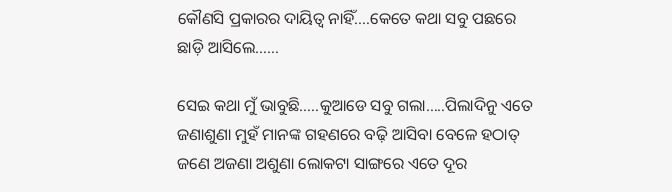କୌଣସି ପ୍ରକାରର ଦାୟିତ୍ଵ ନାହିଁ….କେତେ କଥା ସବୁ ପଛରେ ଛାଡ଼ି ଆସିଲେ……

ସେଇ କଥା ମୁଁ ଭାବୁଛି…..କୁଆଡେ ସବୁ ଗଲା…..ପିଲାଦିନୁ ଏତେ ଜଣାଶୁଣା ମୁହଁ ମାନଙ୍କ ଗହଣରେ ବଢ଼ି ଆସିବା ବେଳେ ହଠାତ୍ ଜଣେ ଅଜଣା ଅଶୁଣା ଲୋକଟା ସାଙ୍ଗରେ ଏତେ ଦୂର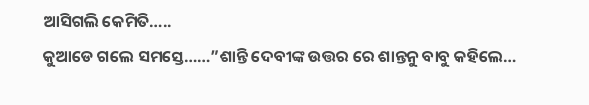ଆସିଗଲି କେମିତି…..
କୁଆଡେ ଗଲେ ସମସ୍ତେ……”ଶାନ୍ତି ଦେବୀଙ୍କ ଉତ୍ତର ରେ ଶାନ୍ତନୁ ବାବୁ କହିଲେ…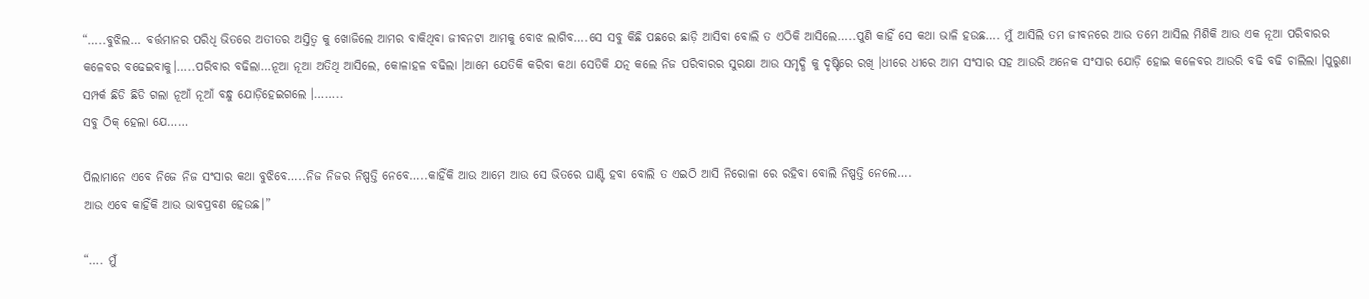“…..ବୁଝିଲ… ବର୍ତ୍ତମାନର ପରିଧି ଭିତରେ ଅତୀତର ଅସ୍ତିତ୍ବ କୁ ଖୋଜିଲେ ଆମର ବାକିଥିବା ଜୀବନଟା ଆମକୁ ବୋଝ ଲାଗିବ….ସେ ସବୁ କିଛି ପଛରେ ଛାଡ଼ି ଆସିବା ବୋଲି ତ ଏଠିକି ଆସିଲେ…..ପୁଣି କାହିଁ ସେ କଥା ଭାଳି ହଉଛ…. ମୁଁ ଆସିଲି ତମ ଜୀବନରେ ଆଉ ତମେ ଆସିଲ ମିଶିକି ଆଉ ଏକ ନୂଆ ପରିବାରର କଳେବର ବଢେଇବାକୁ।…..ପରିବାର ବଢିଲା…ନୂଆ ନୂଆ ଅତିଥି ଆସିଲେ, କୋଳାହଳ ବଢିଲା ।ଆମେ ଯେତିକି କରିବା କଥା ସେତିକି ଯତ୍ନ କଲେ ନିଜ ପରିବାରର ସୁରକ୍ଷା ଆଉ ସମୃଦ୍ଧି କୁ ଦୃଷ୍ଟିରେ ରଖି ।ଧୀରେ ଧୀରେ ଆମ ସଂସାର ସହ ଆଉରି ଅନେକ ସଂସାର ଯୋଡ଼ି ହୋଇ କଳେବର ଆଉରି ବଢି ବଢି ଚାଲିଲା ।ପୁରୁଣା ସମ୍ପର୍କ ଛିଡି ଛିଡି ଗଲା ନୂଆଁ ନୂଆଁ ବନ୍ଧୁ ଯୋଡ଼ିହେଇଗଲେ ।……..
ସବୁ ଠିକ୍ ହେଲା ଯେ……

ପିଲାମାନେ ଏବେ ନିଜେ ନିଜ ସଂସାର କଥା ବୁଝିବେ…..ନିଜ ନିଜର ନିଷ୍ପତ୍ତି ନେବେ…..କାହିଁକି ଆଉ ଆମେ ଆଉ ସେ ଭିତରେ ଘାଣ୍ଟି ହବା ବୋଲି ତ ଏଇଠି ଆସି ନିରୋଳା ରେ ରହିବା ବୋଲି ନିଷ୍ପତ୍ତି ନେଲେ….
ଆଉ ଏବେ କାହିଁକି ଆଉ ଭାବପ୍ରବଣ ହେଉଛ।”

“…. ମୁଁ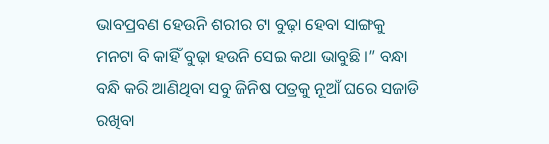ଭାବପ୍ରବଣ ହେଉନି ଶରୀର ଟା ବୁଢ଼ା ହେବା ସାଙ୍ଗକୁ ମନଟା ବି କାହିଁ ବୁଢ଼ା ହଉନି ସେଇ କଥା ଭାବୁଛି ।” ବନ୍ଧା ବନ୍ଧି କରି ଆଣିଥିବା ସବୁ ଜିନିଷ ପତ୍ରକୁ ନୂଆଁ ଘରେ ସଜାଡି ରଖିବା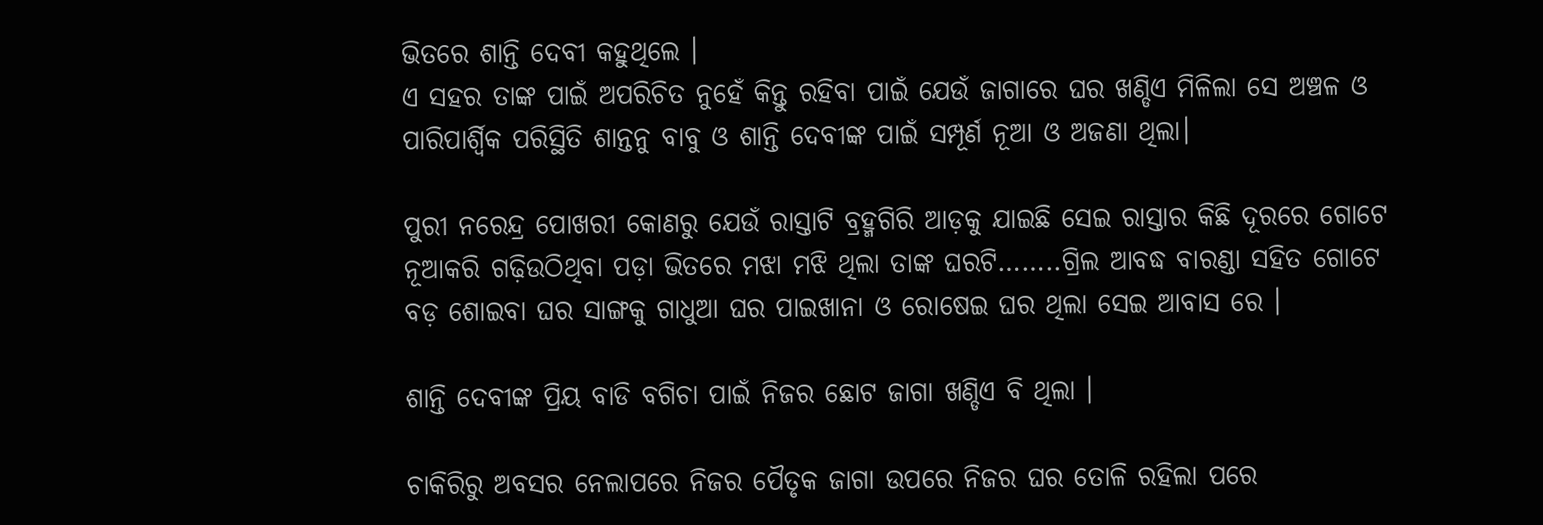ଭିତରେ ଶାନ୍ତି ଦେବୀ କହୁଥିଲେ ।
ଏ ସହର ତାଙ୍କ ପାଇଁ ଅପରିଚିତ ନୁହେଁ କିନ୍ତୁ ରହିବା ପାଇଁ ଯେଉଁ ଜାଗାରେ ଘର ଖଣ୍ଡିଏ ମିଳିଲା ସେ ଅଞ୍ଚଳ ଓ ପାରିପାର୍ଶ୍ବିକ ପରିସ୍ଥିତି ଶାନ୍ତନୁ ବାବୁ ଓ ଶାନ୍ତି ଦେବୀଙ୍କ ପାଇଁ ସମ୍ପୂର୍ଣ ନୂଆ ଓ ଅଜଣା ଥିଲା।

ପୁରୀ ନରେନ୍ଦ୍ର ପୋଖରୀ କୋଣରୁ ଯେଉଁ ରାସ୍ତାଟି ବ୍ରହ୍ମଗିରି ଆଡ଼କୁ ଯାଇଛି ସେଇ ରାସ୍ତାର କିଛି ଦୂରରେ ଗୋଟେ ନୂଆକରି ଗଢ଼ିଉଠିଥିବା ପଡ଼ା ଭିତରେ ମଝା ମଝି ଥିଲା ତାଙ୍କ ଘରଟି……..ଗ୍ରିଲ ଆବଦ୍ଧ ବାରଣ୍ଡା ସହିତ ଗୋଟେ ବଡ଼ ଶୋଇବା ଘର ସାଙ୍ଗକୁ ଗାଧୁଆ ଘର ପାଇଖାନା ଓ ରୋଷେଇ ଘର ଥିଲା ସେଇ ଆବାସ ରେ ।

ଶାନ୍ତି ଦେବୀଙ୍କ ପ୍ରିୟ ବାଡି ବଗିଚା ପାଇଁ ନିଜର ଛୋଟ ଜାଗା ଖଣ୍ଡିଏ ବି ଥିଲା ।

ଚାକିରିରୁ ଅବସର ନେଲାପରେ ନିଜର ପୈତୃକ ଜାଗା ଉପରେ ନିଜର ଘର ତୋଳି ରହିଲା ପରେ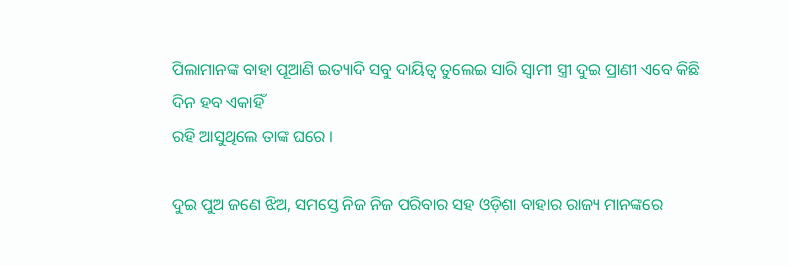ପିଲାମାନଙ୍କ ବାହା ପୂଆଣି ଇତ୍ୟାଦି ସବୁ ଦାୟିତ୍ଵ ତୁଲେଇ ସାରି ସ୍ଵାମୀ ସ୍ତ୍ରୀ ଦୁଇ ପ୍ରାଣୀ ଏବେ କିଛି ଦିନ ହବ ଏକାହିଁ
ରହି ଆସୁଥିଲେ ତାଙ୍କ ଘରେ ।

ଦୁଇ ପୁଅ ଜଣେ ଝିଅ, ସମସ୍ତେ ନିଜ ନିଜ ପରିବାର ସହ ଓଡ଼ିଶା ବାହାର ରାଜ୍ୟ ମାନଙ୍କରେ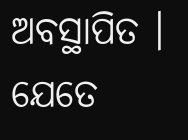ଅବସ୍ଥାପିତ । ଯେତେ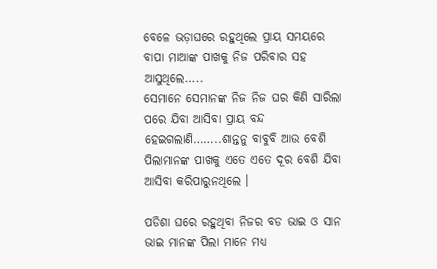ବେଳେ ଭଡ଼ାଘରେ ରହୁଥିଲେ ପ୍ରାୟ ସମୟରେ ବାପା ମାଆଙ୍କ ପାଖକୁ ନିଜ ପରିବାର ସହ ଆସୁଥିଲେ…..
ସେମାନେ ସେମାନଙ୍କ ନିଜ ନିଜ ଘର କିଣି ସାରିଲା ପରେ ଯିବା ଆସିବା ପ୍ରାୟ ବନ୍ଦ ହେଇଗଲାଣି……..ଶାନ୍ତନୁ ବାବୁବି ଆଉ ବେଶି ପିଲାମାନଙ୍କ ପାଖକୁ ଏତେ ଏତେ ଦୂର ବେଶି ଯିବା ଆସିବା କରିପାରୁନଥିଲେ ।

ପଡିଶା ଘରେ ରହୁଥିବା ନିଜର ବଡ ଭାଇ ଓ ସାନ ଭାଇ ମାନଙ୍କ ପିଲା ମାନେ ମଧ୍ୟ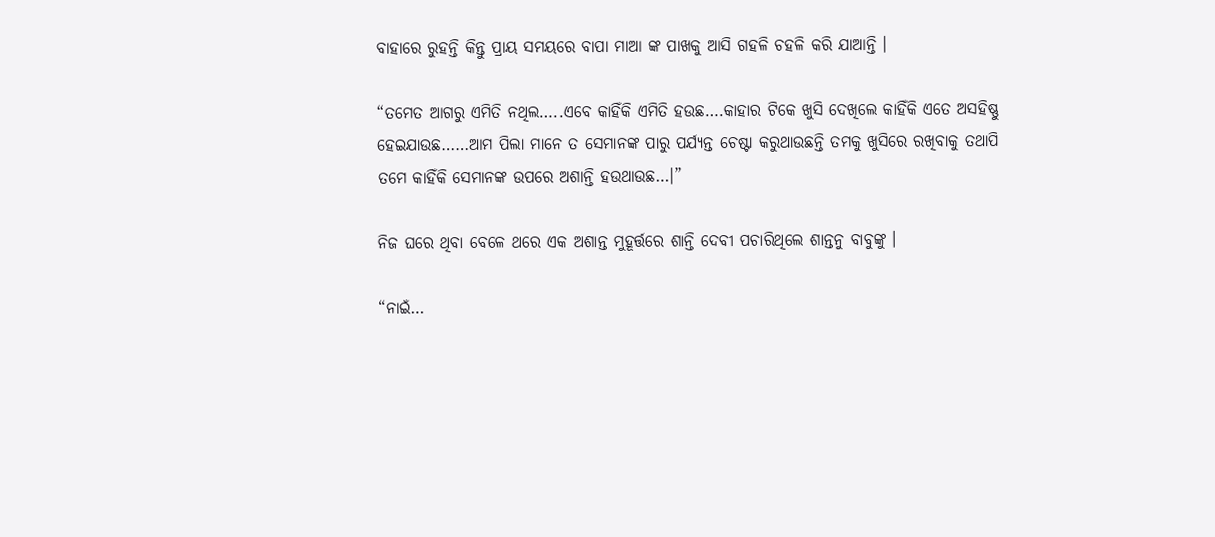ବାହାରେ ରୁହନ୍ତି କିନ୍ତୁ ପ୍ରାୟ ସମୟରେ ବାପା ମାଆ ଙ୍କ ପାଖକୁ ଆସି ଗହଳି ଚହଳି କରି ଯାଆନ୍ତି ।

“ତମେତ ଆଗରୁ ଏମିତି ନଥିଲ…..ଏବେ କାହିଁକି ଏମିତି ହଉଛ….କାହାର ଟିକେ ଖୁସି ଦେଖିଲେ କାହିଁକି ଏତେ ଅସହିଷ୍ଣୁ ହେଇଯାଉଛ……ଆମ ପିଲା ମାନେ ତ ସେମାନଙ୍କ ପାରୁ ପର୍ଯ୍ୟନ୍ତ ଚେଷ୍ଟା କରୁଥାଉଛନ୍ତି ତମକୁ ଖୁସିରେ ରଖିବାକୁ ତଥାପି ତମେ କାହିଁକି ସେମାନଙ୍କ ଉପରେ ଅଶାନ୍ତି ହଉଥାଉଛ…।”

ନିଜ ଘରେ ଥିବା ବେଳେ ଥରେ ଏକ ଅଶାନ୍ତ ମୁହୂର୍ତ୍ତରେ ଶାନ୍ତି ଦେବୀ ପଚାରିଥିଲେ ଶାନ୍ତନୁ ବାବୁଙ୍କୁ ।

“ନାଇଁ…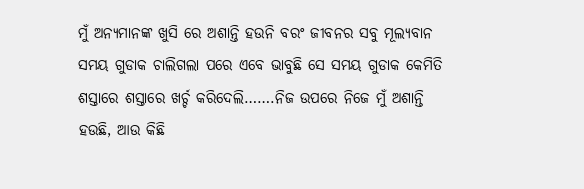ମୁଁ ଅନ୍ୟମାନଙ୍କ ଖୁସି ରେ ଅଶାନ୍ତି ହଉନି ବରଂ ଜୀବନର ସବୁ ମୂଲ୍ୟବାନ ସମୟ ଗୁଡାକ ଚାଲିଗଲା ପରେ ଏବେ ଭାବୁଛି ସେ ସମୟ ଗୁଡାକ କେମିତି ଶସ୍ତାରେ ଶସ୍ତାରେ ଖର୍ଚ୍ଚ କରିଦେଲି…….ନିଜ ଉପରେ ନିଜେ ମୁଁ ଅଶାନ୍ତି ହଉଛି, ଆଉ କିଛି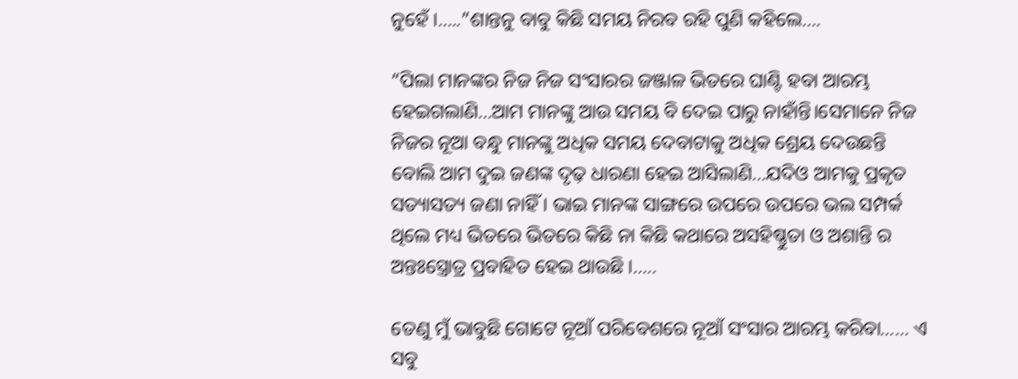ନୁହେଁ ।…..”ଶାନ୍ତନୁ ବାବୁ କିଛି ସମୟ ନିରବ ରହି ପୁଣି କହିଲେ….

“ପିଲା ମାନଙ୍କର ନିଜ ନିଜ ସଂସାରର ଜଞ୍ଜାଳ ଭିତରେ ଘାଣ୍ଟି ହବା ଆରମ୍ଭ ହେଇଗଲାଣି…ଆମ ମାନଙ୍କୁ ଆଉ ସମୟ ବି ଦେଇ ପାରୁ ନାହାଁନ୍ତି।ସେମାନେ ନିଜ ନିଜର ନୂଆ ବନ୍ଧୁ ମାନଙ୍କୁ ଅଧିକ ସମୟ ଦେବାଟାକୁ ଅଧିକ ଶ୍ରେୟ ଦେଉଛନ୍ତି ବୋଲି ଆମ ଦୁଇ ଜଣଙ୍କ ଦୃଢ଼ ଧାରଣା ହେଇ ଆସିଲାଣି…ଯଦିଓ ଆମକୁ ପ୍ରକୃତ ସତ୍ୟାସତ୍ୟ ଜଣା ନାହିଁ । ଭାଇ ମାନଙ୍କ ସାଙ୍ଗରେ ଉପରେ ଉପରେ ଭଲ ସମ୍ପର୍କ ଥିଲେ ମଧ୍ୟ ଭିତରେ ଭିତରେ କିଛି ନା କିଛି କଥାରେ ଅସହିଷ୍ଣୁତା ଓ ଅଶାନ୍ତି ର ଅନ୍ତଃସ୍ତ୍ରୋତ୍ର ପ୍ରବାହିତ ହେଇ ଥାଉଛି ।…..

ତେଣୁ ମୁଁ ଭାବୁଛି ଗୋଟେ ନୂଆଁ ପରିବେଶରେ ନୂଆଁ ସଂସାର ଆରମ୍ଭ କରିବା…… ଏ ସବୁ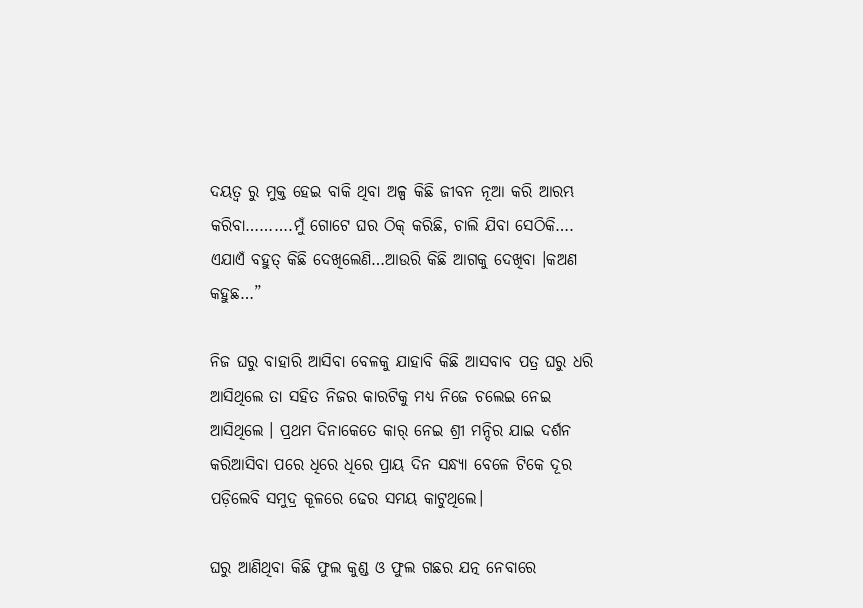ଦୟତ୍ଵ ରୁ ମୁକ୍ତ ହେଇ ବାକି ଥିବା ଅଳ୍ପ କିଛି ଜୀବନ ନୂଆ କରି ଆରମ୍ଭ କରିବା……….ମୁଁ ଗୋଟେ ଘର ଠିକ୍ କରିଛି, ଚାଲି ଯିବା ସେଠିକି…. ଏଯାଏଁ ବହୁତ୍ କିଛି ଦେଖିଲେଣି…ଆଉରି କିଛି ଆଗକୁ ଦେଖିବା ।କଅଣ କହୁଛ…”

ନିଜ ଘରୁ ବାହାରି ଆସିବା ବେଳକୁ ଯାହାବି କିଛି ଆସବାବ ପତ୍ର ଘରୁ ଧରି ଆସିଥିଲେ ତା ସହିତ ନିଜର କାରଟିକୁ ମଧ୍ୟ ନିଜେ ଚଲେଇ ନେଇ ଆସିଥିଲେ । ପ୍ରଥମ ଦିନାକେତେ କାର୍ ନେଇ ଶ୍ରୀ ମନ୍ଦିର ଯାଇ ଦର୍ଶନ କରିଆସିବା ପରେ ଧିରେ ଧିରେ ପ୍ରାୟ ଦିନ ସନ୍ଧ୍ୟା ବେଳେ ଟିକେ ଦୂର ପଡ଼ିଲେବି ସମୁଦ୍ର କୂଳରେ ଢେର ସମୟ କାଟୁଥିଲେ।

ଘରୁ ଆଣିଥିବା କିଛି ଫୁଲ କୁଣ୍ଡ ଓ ଫୁଲ ଗଛର ଯତ୍ନ ନେବାରେ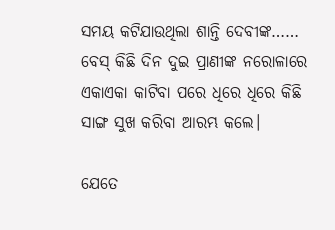ସମୟ କଟିଯାଉଥିଲା ଶାନ୍ତି ଦେବୀଙ୍କ…… ବେସ୍ କିଛି ଦିନ ଦୁଇ ପ୍ରାଣୀଙ୍କ ନରୋଳାରେ ଏକାଏକା କାଟିବା ପରେ ଧିରେ ଧିରେ କିଛି ସାଙ୍ଗ ସୁଖ କରିବା ଆରମ୍ଭ କଲେ।

ଯେତେ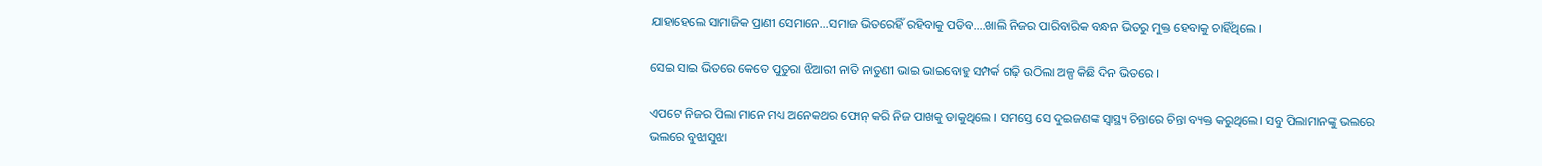ଯାହାହେଲେ ସାମାଜିକ ପ୍ରାଣୀ ସେମାନେ…ସମାଜ ଭିତରେହିଁ ରହିବାକୁ ପଡିବ….ଖାଲି ନିଜର ପାରିବାରିକ ବନ୍ଧନ ଭିତରୁ ମୁକ୍ତ ହେବାକୁ ଚାହିଁଥିଲେ ।

ସେଇ ସାଇ ଭିତରେ କେତେ ପୁତୁରା ଝିଆରୀ ନାତି ନାତୁଣୀ ଭାଇ ଭାଇବୋହୁ ସମ୍ପର୍କ ଗଢ଼ି ଉଠିଲା ଅଳ୍ପ କିଛି ଦିନ ଭିତରେ ।

ଏପଟେ ନିଜର ପିଲା ମାନେ ମଧ୍ୟ ଅନେକଥର ଫୋନ୍ କରି ନିଜ ପାଖକୁ ଡାକୁଥିଲେ । ସମସ୍ତେ ସେ ଦୁଇଜଣଙ୍କ ସ୍ୱାସ୍ଥ୍ୟ ଚିନ୍ତାରେ ଚିନ୍ତା ବ୍ୟକ୍ତ କରୁଥିଲେ। ସବୁ ପିଲାମାନଙ୍କୁ ଭଲରେ ଭଲରେ ବୁଝାସୁଝା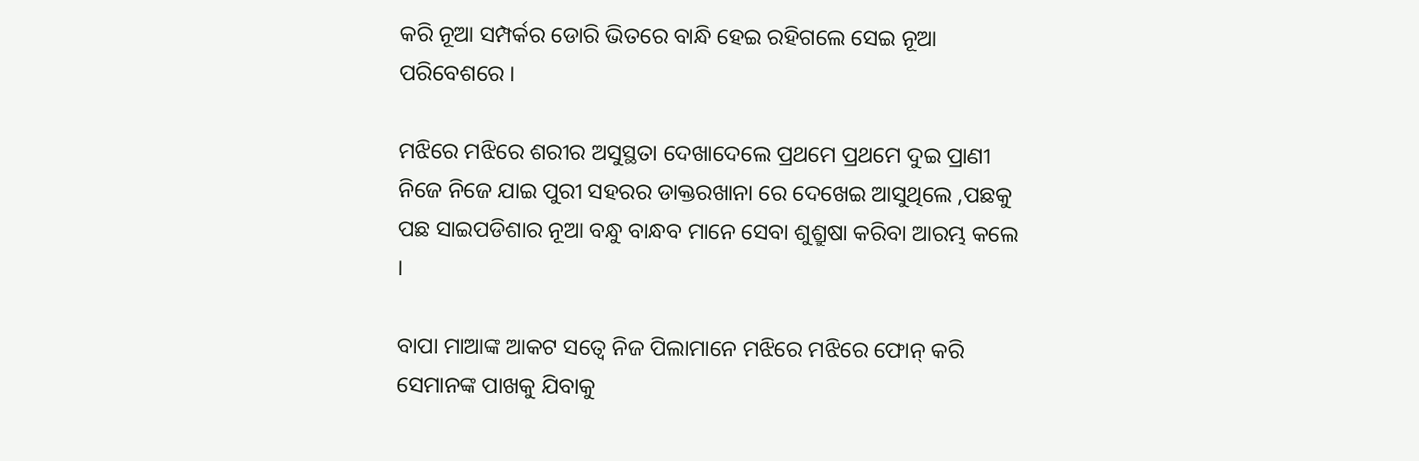କରି ନୂଆ ସମ୍ପର୍କର ଡୋରି ଭିତରେ ବାନ୍ଧି ହେଇ ରହିଗଲେ ସେଇ ନୂଆ ପରିବେଶରେ ।

ମଝିରେ ମଝିରେ ଶରୀର ଅସୁସ୍ଥତା ଦେଖାଦେଲେ ପ୍ରଥମେ ପ୍ରଥମେ ଦୁଇ ପ୍ରାଣୀ ନିଜେ ନିଜେ ଯାଇ ପୁରୀ ସହରର ଡାକ୍ତରଖାନା ରେ ଦେଖେଇ ଆସୁଥିଲେ ,ପଛକୁ ପଛ ସାଇପଡିଶାର ନୂଆ ବନ୍ଧୁ ବାନ୍ଧବ ମାନେ ସେବା ଶୁଶ୍ରୁଷା କରିବା ଆରମ୍ଭ କଲେ ।

ବାପା ମାଆଙ୍କ ଆକଟ ସତ୍ବେ ନିଜ ପିଲାମାନେ ମଝିରେ ମଝିରେ ଫୋନ୍ କରି ସେମାନଙ୍କ ପାଖକୁ ଯିବାକୁ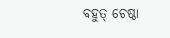ବହୁତ୍ ଚେଷ୍ଠା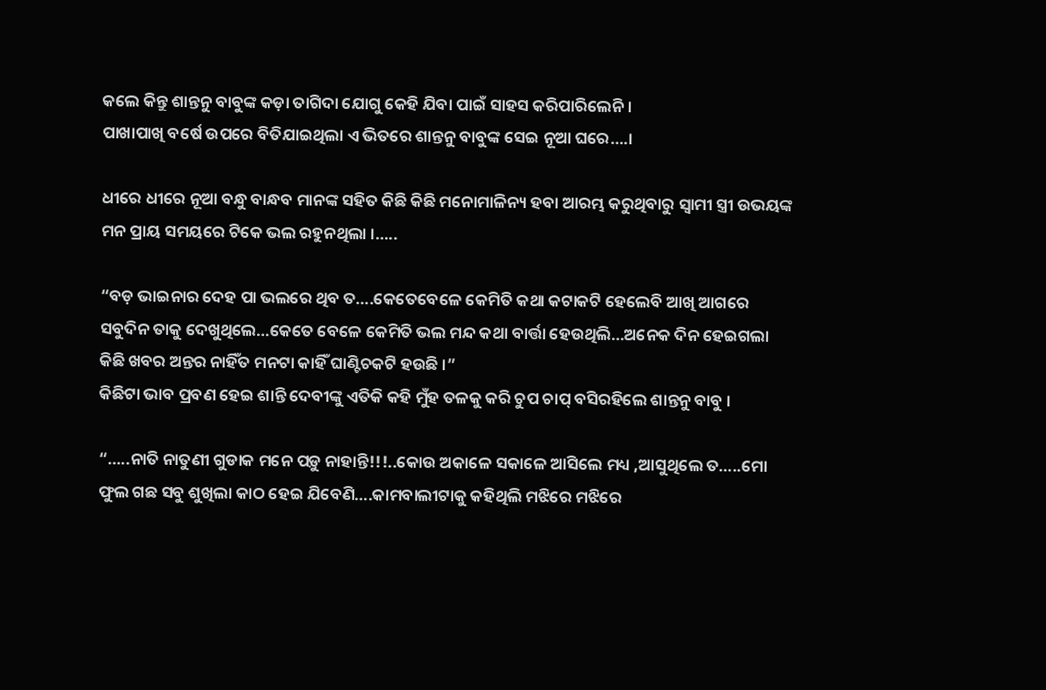କଲେ କିନ୍ତୁ ଶାନ୍ତନୁ ବାବୁଙ୍କ କଡ଼ା ତାଗିଦା ଯୋଗୁ କେହି ଯିବା ପାଇଁ ସାହସ କରିପାରିଲେନି ।
ପାଖାପାଖି ବର୍ଷେ ଉପରେ ବିତିଯାଇଥିଲା ଏ ଭିତରେ ଶାନ୍ତନୁ ବାବୁଙ୍କ ସେଇ ନୂଆ ଘରେ….।

ଧୀରେ ଧୀରେ ନୂଆ ବନ୍ଧୁ ବାନ୍ଧବ ମାନଙ୍କ ସହିତ କିଛି କିଛି ମନୋମାଳିନ୍ୟ ହବା ଆରମ୍ଭ କରୁଥିବାରୁ ସ୍ବାମୀ ସ୍ତ୍ରୀ ଉଭୟଙ୍କ ମନ ପ୍ରାୟ ସମୟରେ ଟିକେ ଭଲ ରହୁନଥିଲା ।…..

“ବଡ଼ ଭାଇନାର ଦେହ ପା ଭଲରେ ଥିବ ତ….କେତେବେଳେ କେମିତି କଥା କଟାକଟି ହେଲେବି ଆଖି ଆଗରେ ସବୁଦିନ ତାକୁ ଦେଖୁଥିଲେ…କେତେ ବେଳେ କେମିତି ଭଲ ମନ୍ଦ କଥା ବାର୍ତ୍ତା ହେଉଥିଲି…ଅନେକ ଦିନ ହେଇଗଲା କିଛି ଖବର ଅନ୍ତର ନାହିଁତ ମନଟା କାହିଁ ଘାଣ୍ଟିଚକଟି ହଉଛି ।”
କିଛିଟା ଭାବ ପ୍ରବଣ ହେଇ ଶାନ୍ତି ଦେବୀଙ୍କୁ ଏତିକି କହି ମୁଁହ ତଳକୁ କରି ଚୁପ ଚାପ୍ ବସିରହିଲେ ଶାନ୍ତନୁ ବାବୁ ।

“…..ନାତି ନାତୁଣୀ ଗୁଡାକ ମନେ ପଡ଼ୁ ନାହାନ୍ତି!!!..କୋଉ ଅକାଳେ ସକାଳେ ଆସିଲେ ମଧ୍ୟ ,ଆସୁଥିଲେ ତ…..ମୋ ଫୁଲ ଗଛ ସବୁ ଶୁଖିଲା କାଠ ହେଇ ଯିବେଣି….କାମବାଲୀଟାକୁ କହିଥିଲି ମଝିରେ ମଝିରେ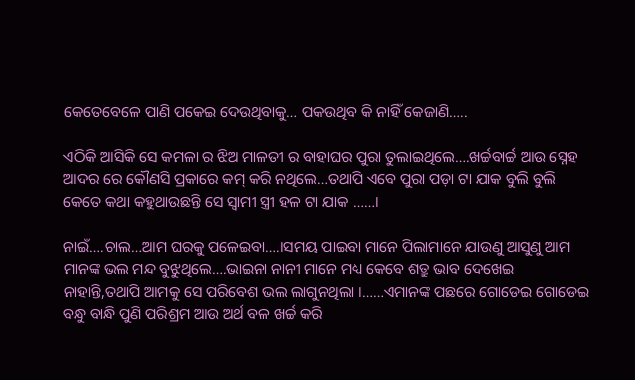କେତେବେଳେ ପାଣି ପକେଇ ଦେଉଥିବାକୁ… ପକଉଥିବ କି ନାହିଁ କେଜାଣି…..

ଏଠିକି ଆସିକି ସେ କମଳା ର ଝିଅ ମାଳତୀ ର ବାହାଘର ପୁରା ତୁଲାଇଥିଲେ….ଖର୍ଚ୍ଚବାର୍ଚ୍ଚ ଆଉ ସ୍ନେହ ଆଦର ରେ କୌଣସି ପ୍ରକାରେ କମ୍ କରି ନଥିଲେ…ତଥାପି ଏବେ ପୁରା ପଡ଼ା ଟା ଯାକ ବୁଲି ବୁଲି କେତେ କଥା କହୁଥାଉଛନ୍ତି ସେ ସ୍ବାମୀ ସ୍ତ୍ରୀ ହଳ ଟା ଯାକ ……।

ନାଇଁ….ଚାଲ…ଆମ ଘରକୁ ପଳେଇବା….।ସମୟ ପାଇବା ମାନେ ପିଲାମାନେ ଯାଉଣୁ ଆସୁଣୁ ଆମ ମାନଙ୍କ ଭଲ ମନ୍ଦ ବୁଝୁଥିଲେ….ଭାଇନା ନାନୀ ମାନେ ମଧ୍ୟ କେବେ ଶତ୍ରୁ ଭାବ ଦେଖେଇ ନାହାନ୍ତି,ତଥାପି ଆମକୁ ସେ ପରିବେଶ ଭଲ ଲାଗୁନଥିଲା ।……ଏମାନଙ୍କ ପଛରେ ଗୋଡେଇ ଗୋଡେଇ ବନ୍ଧୁ ବାନ୍ଧି ପୁଣି ପରିଶ୍ରମ ଆଉ ଅର୍ଥ ବଳ ଖର୍ଚ୍ଚ କରି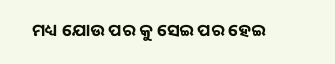ମଧ୍ୟ ଯୋଉ ପର କୁ ସେଇ ପର ହେଇ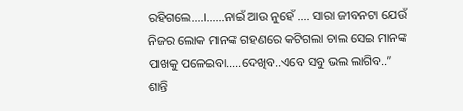ରହିଗଲେ….।……ନାଇଁ ଆଉ ନୁହେଁ …. ସାରା ଜୀବନଟା ଯେଉଁ ନିଜର ଲୋକ ମାନଙ୍କ ଗହଣରେ କଟିଗଲା ଚାଲ ସେଇ ମାନଙ୍କ ପାଖକୁ ପଳେଇବା…..ଦେଖିବ..ଏବେ ସବୁ ଭଲ ଲାଗିବ..”
ଶାନ୍ତି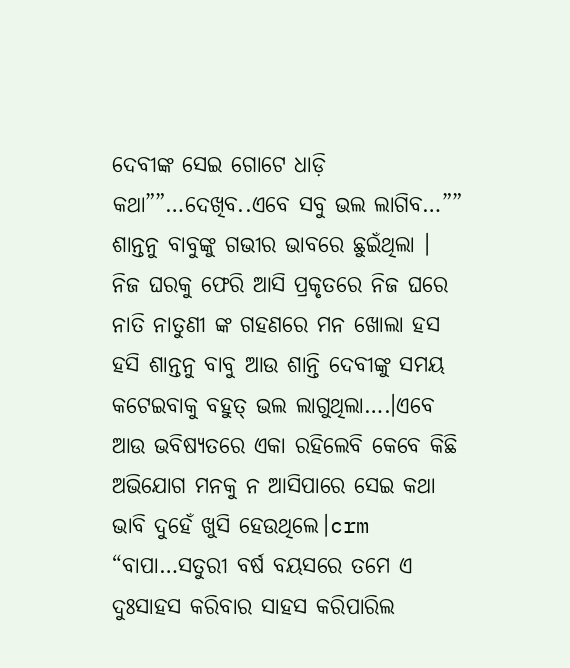ଦେବୀଙ୍କ ସେଇ ଗୋଟେ ଧାଡ଼ି କଥା””…ଦେଖିବ..ଏବେ ସବୁ ଭଲ ଲାଗିବ…”” ଶାନ୍ତନୁ ବାବୁଙ୍କୁ ଗଭୀର ଭାବରେ ଛୁଇଁଥିଲା ।
ନିଜ ଘରକୁ ଫେରି ଆସି ପ୍ରକୃତରେ ନିଜ ଘରେ ନାତି ନାତୁଣୀ ଙ୍କ ଗହଣରେ ମନ ଖୋଲା ହସ ହସି ଶାନ୍ତନୁ ବାବୁ ଆଉ ଶାନ୍ତି ଦେବୀଙ୍କୁ ସମୟ କଟେଇବାକୁ ବହୁତ୍ ଭଲ ଲାଗୁଥିଲା….।ଏବେ ଆଉ ଭବିଷ୍ୟତରେ ଏକା ରହିଲେବି କେବେ କିଛି ଅଭିଯୋଗ ମନକୁ ନ ଆସିପାରେ ସେଇ କଥା ଭାବି ଦୁହେଁ ଖୁସି ହେଉଥିଲେ।crm
“ବାପା…ସତୁରୀ ବର୍ଷ ବୟସରେ ତମେ ଏ ଦୁଃସାହସ କରିବାର ସାହସ କରିପାରିଲ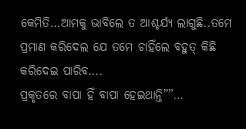କେମିତି…ଆମକୁ ଭାବିଲେ ତ ଆଶ୍ଚର୍ଯ୍ୟ ଲାଗୁଛି..ତମେ ପ୍ରମାଣ କରିଦେଲ ଯେ ତମେ ଚାହିଁଲେ ବହୁତ୍ କିଛି କରିଦେଇ ପାରିବ….
ପ୍ରକୃତରେ ବାପା ହିଁ ବାପା ହେଇଥାନ୍ତି””…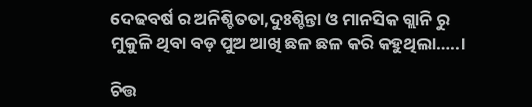ଦେଢବର୍ଷ ର ଅନିଶ୍ଚିତତା,ଦୁଃଶ୍ଚିନ୍ତା ଓ ମାନସିକ ଗ୍ଲାନି ରୁ ମୁକୁଳି ଥିବା ବଡ଼ ପୁଅ ଆଖି ଛଳ ଛଳ କରି କହୁଥିଲା…..।

ଚିତ୍ତ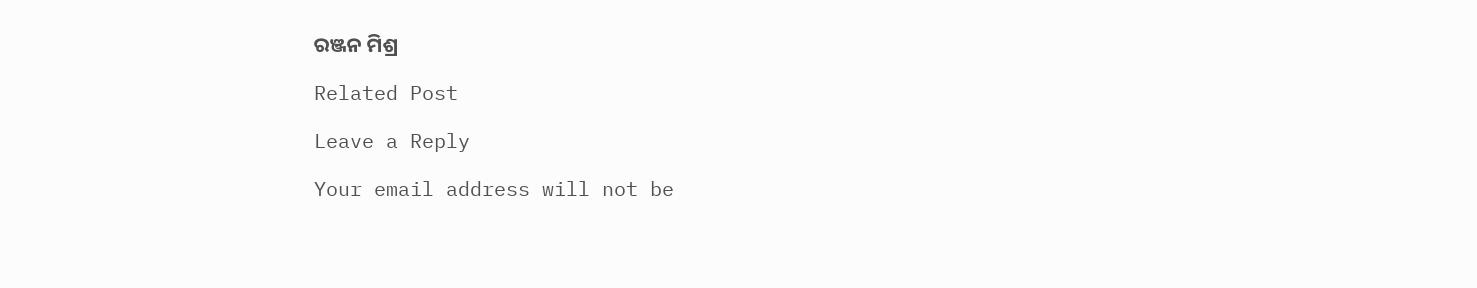ରଞ୍ଜନ ମିଶ୍ର

Related Post

Leave a Reply

Your email address will not be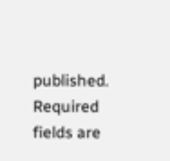published. Required fields are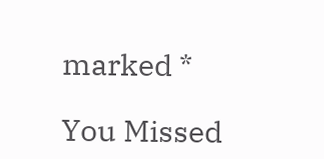marked *

You Missed